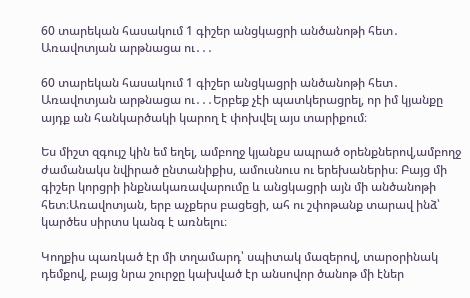60 տարեկան հասակում 1 գիշեր անցկացրի անծանոթի հետ․ Առավոտյան արթնացա ու․․․

60 տարեկան հասակում 1 գիշեր անցկացրի անծանոթի հետ․ Առավոտյան արթնացա ու․․․Երբեք չէի պատկերացրել, որ իմ կյանքը այդք ան հանկարծակի կարող է փոխվել այս տարիքում։

Ես միշտ զգույշ կին եմ եղել, ամբողջ կյանքս ապրած օրենքներով,ամբողջ ժամանակս նվիրած ընտանիքիս, ամուսնուս ու երեխաներիս։ Բայց մի գիշեր կորցրի ինքնակառավարումը և անցկացրի այն մի անծանոթի հետ։Առավոտյան, երբ աչքերս բացեցի, ահ ու շփոթանք տարավ ինձ՝ կարծես սիրտս կանգ է առնելու։

Կողքիս պառկած էր մի տղամարդ՝ սպիտակ մազերով, տարօրինակ դեմքով, բայց նրա շուրջը կախված էր անսովոր ծանոթ մի էներ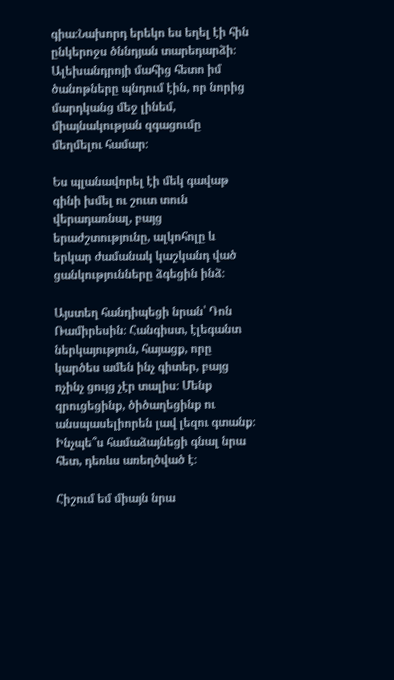գիա։Նախորդ երեկո ես եղել էի հին ընկերոջս ծննդյան տարեդարձի։ Ալեխանդրոյի մահից հետո իմ ծանոթները պնդում էին, որ նորից մարդկանց մեջ լինեմ, միայնակության զգացումը մեղմելու համար։

Ես պլանավորել էի մեկ գավաթ գինի խմել ու շուտ տուն վերադառնալ, բայց երաժշտությունը, ալկոհոլը և երկար ժամանակ կաշկանդ ված ցանկությունները ձգեցին ինձ։

Այստեղ հանդիպեցի նրան՝ Դոն Ռամիրեսին։ Հանգիստ, էլեգանտ ներկայություն, հայացք, որը կարծես ամեն ինչ գիտեր, բայց ոչինչ ցույց չէր տալիս։ Մենք զրուցեցինք, ծիծաղեցինք ու անսպասելիորեն լավ լեզու գտանք։ Ինչպե՞ս համաձայնեցի գնալ նրա հետ, դեռևս առեղծված է։

Հիշում եմ միայն նրա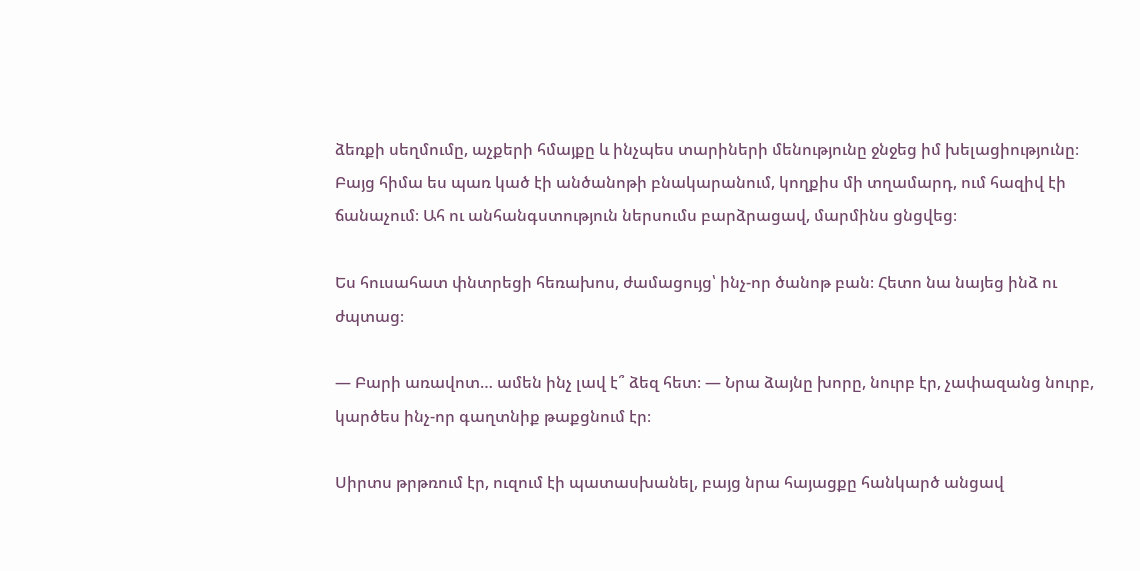ձեռքի սեղմումը, աչքերի հմայքը և ինչպես տարիների մենությունը ջնջեց իմ խելացիությունը։ Բայց հիմա ես պառ կած էի անծանոթի բնակարանում, կողքիս մի տղամարդ, ում հազիվ էի ճանաչում։ Ահ ու անհանգստություն ներսումս բարձրացավ, մարմինս ցնցվեց։

Ես հուսահատ փնտրեցի հեռախոս, ժամացույց՝ ինչ-որ ծանոթ բան։ Հետո նա նայեց ինձ ու ժպտաց։

— Բարի առավոտ… ամեն ինչ լավ է՞ ձեզ հետ։ — Նրա ձայնը խորը, նուրբ էր, չափազանց նուրբ, կարծես ինչ-որ գաղտնիք թաքցնում էր։

Սիրտս թրթռում էր, ուզում էի պատասխանել, բայց նրա հայացքը հանկարծ անցավ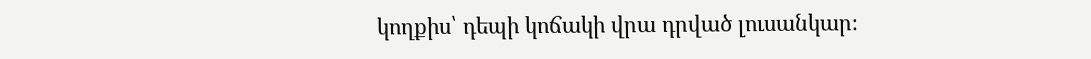կողքիս՝ դեպի կոճակի վրա դրված լուսանկար։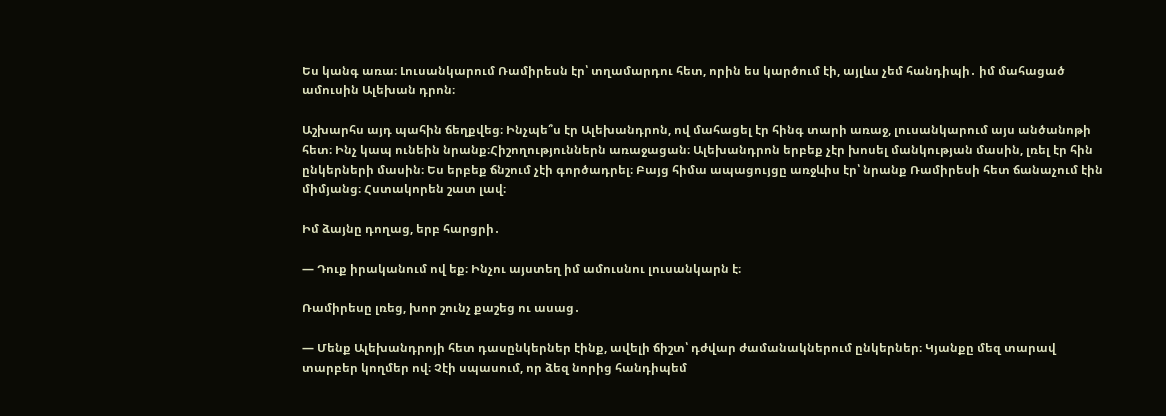Ես կանգ առա։ Լուսանկարում Ռամիրեսն էր՝ տղամարդու հետ, որին ես կարծում էի, այլևս չեմ հանդիպի․ իմ մահացած ամուսին Ալեխան դրոն։

Աշխարհս այդ պահին ճեղքվեց։ Ինչպե՞ս էր Ալեխանդրոն, ով մահացել էր հինգ տարի առաջ, լուսանկարում այս անծանոթի հետ։ Ինչ կապ ունեին նրանք։Հիշողություններն առաջացան։ Ալեխանդրոն երբեք չէր խոսել մանկության մասին, լռել էր հին ընկերների մասին։ Ես երբեք ճնշում չէի գործադրել։ Բայց հիմա ապացույցը առջևիս էր՝ նրանք Ռամիրեսի հետ ճանաչում էին միմյանց։ Հստակորեն շատ լավ։

Իմ ձայնը դողաց, երբ հարցրի․

— Դուք իրականում ով եք։ Ինչու այստեղ իմ ամուսնու լուսանկարն է։

Ռամիրեսը լռեց, խոր շունչ քաշեց ու ասաց․

— Մենք Ալեխանդրոյի հետ դասընկերներ էինք, ավելի ճիշտ՝ դժվար ժամանակներում ընկերներ։ Կյանքը մեզ տարավ տարբեր կողմեր ով։ Չէի սպասում, որ ձեզ նորից հանդիպեմ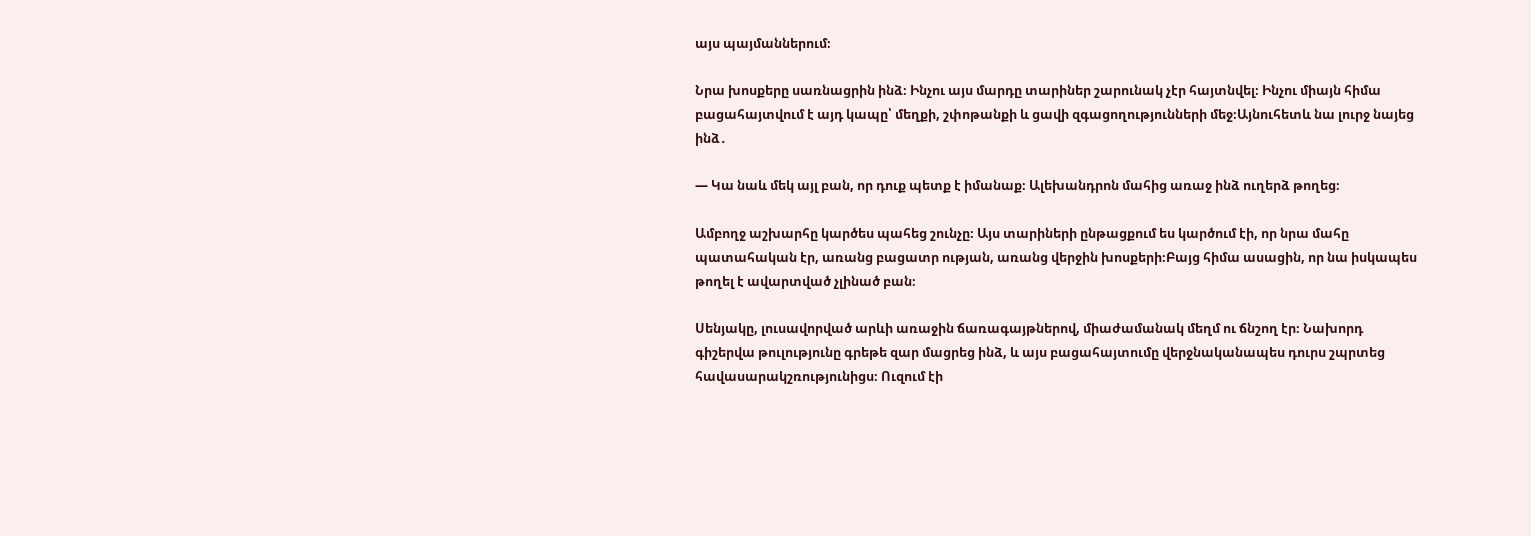այս պայմաններում։

Նրա խոսքերը սառնացրին ինձ։ Ինչու այս մարդը տարիներ շարունակ չէր հայտնվել։ Ինչու միայն հիմա բացահայտվում է այդ կապը՝ մեղքի, շփոթանքի և ցավի զգացողությունների մեջ։Այնուհետև նա լուրջ նայեց ինձ․

— Կա նաև մեկ այլ բան, որ դուք պետք է իմանաք։ Ալեխանդրոն մահից առաջ ինձ ուղերձ թողեց։

Ամբողջ աշխարհը կարծես պահեց շունչը։ Այս տարիների ընթացքում ես կարծում էի, որ նրա մահը պատահական էր, առանց բացատր ության, առանց վերջին խոսքերի։Բայց հիմա ասացին, որ նա իսկապես թողել է ավարտված չլինած բան։

Սենյակը, լուսավորված արևի առաջին ճառագայթներով, միաժամանակ մեղմ ու ճնշող էր։ Նախորդ գիշերվա թուլությունը գրեթե զար մացրեց ինձ, և այս բացահայտումը վերջնականապես դուրս շպրտեց հավասարակշռությունիցս։ Ուզում էի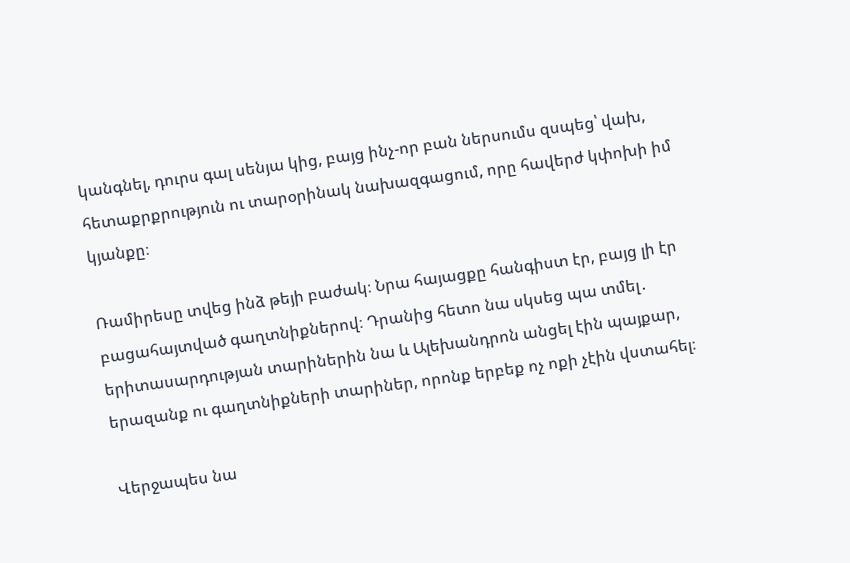կանգնել, դուրս գալ սենյա կից, բայց ինչ-որ բան ներսումս զսպեց՝ վախ, հետաքրքրություն ու տարօրինակ նախազգացում, որը հավերժ կփոխի իմ կյանքը։

Ռամիրեսը տվեց ինձ թեյի բաժակ։ Նրա հայացքը հանգիստ էր, բայց լի էր բացահայտված գաղտնիքներով։ Դրանից հետո նա սկսեց պա տմել․ երիտասարդության տարիներին նա և Ալեխանդրոն անցել էին պայքար, երազանք ու գաղտնիքների տարիներ, որոնք երբեք ոչ ոքի չէին վստահել։

Վերջապես նա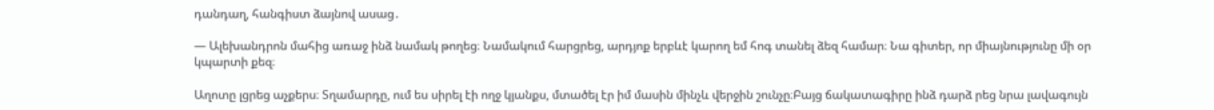դանդաղ, հանգիստ ձայնով ասաց․

— Ալեխանդրոն մահից առաջ ինձ նամակ թողեց։ Նամակում հարցրեց, արդյոք երբևէ կարող եմ հոգ տանել ձեզ համար։ Նա գիտեր, որ միայնությունը մի օր կպարտի քեզ։

Աղոտը լցրեց աչքերս։ Տղամարդը, ում ես սիրել էի ողջ կյանքս, մտածել էր իմ մասին մինչև վերջին շունչը։Բայց ճակատագիրը ինձ դարձ րեց նրա լավագույն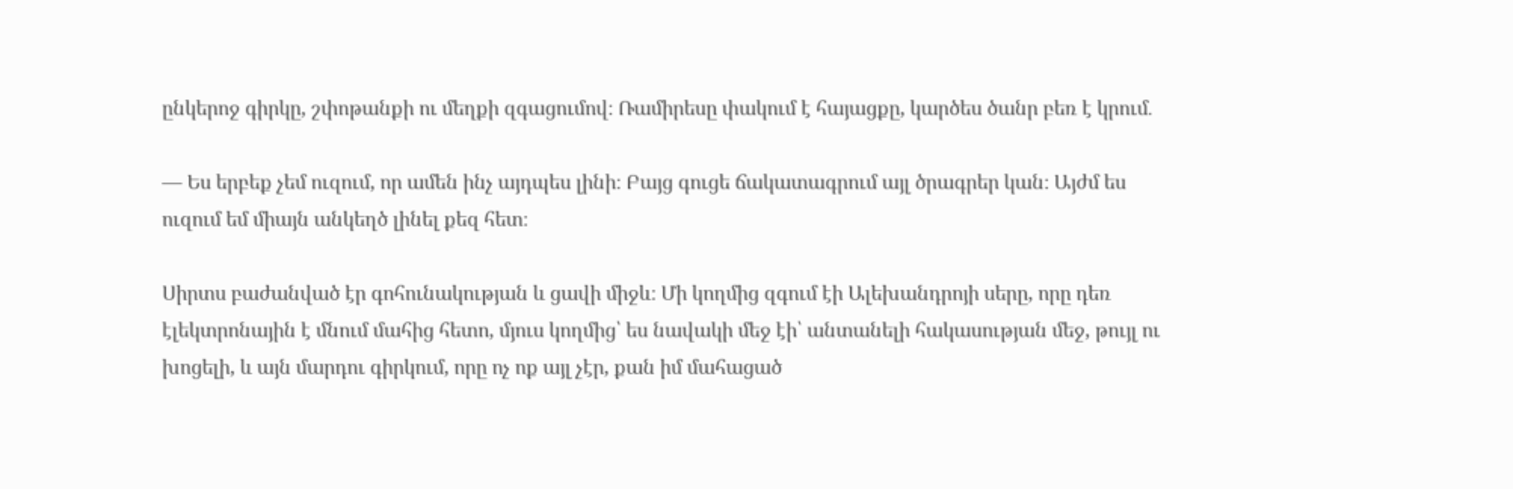ընկերոջ գիրկը, շփոթանքի ու մեղքի զգացումով։ Ռամիրեսը փակում է հայացքը, կարծես ծանր բեռ է կրում․

— Ես երբեք չեմ ուզում, որ ամեն ինչ այդպես լինի։ Բայց գուցե ճակատագրում այլ ծրագրեր կան։ Այժմ ես ուզում եմ միայն անկեղծ լինել քեզ հետ։

Սիրտս բաժանված էր գոհունակության և ցավի միջև։ Մի կողմից զգում էի Ալեխանդրոյի սերը, որը դեռ էլեկտրոնային է մնում մահից հետո, մյուս կողմից՝ ես նավակի մեջ էի՝ անտանելի հակասության մեջ, թույլ ու խոցելի, և այն մարդու գիրկում, որը ոչ ոք այլ չէր, քան իմ մահացած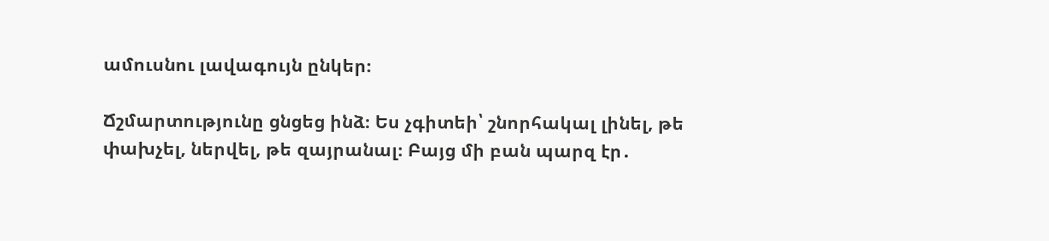ամուսնու լավագույն ընկեր։

Ճշմարտությունը ցնցեց ինձ։ Ես չգիտեի՝ շնորհակալ լինել, թե փախչել, ներվել, թե զայրանալ։ Բայց մի բան պարզ էր․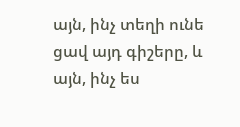այն, ինչ տեղի ունե ցավ այդ գիշերը, և այն, ինչ ես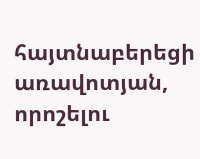հայտնաբերեցի առավոտյան, որոշելու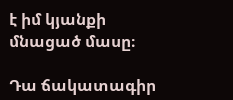է իմ կյանքի մնացած մասը։

Դա ճակատագիր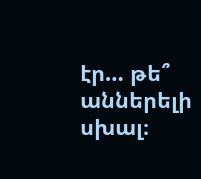էր… թե՞ աններելի սխալ։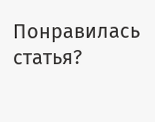Понравилась статья?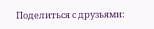Поделиться с друзьями: